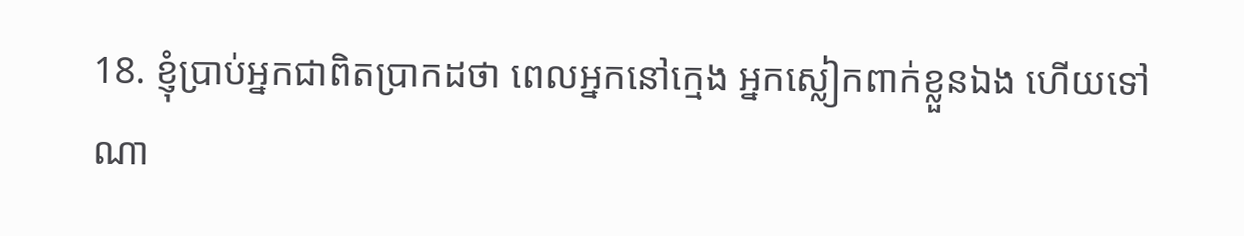18. ខ្ញុំប្រាប់អ្នកជាពិតប្រាកដថា ពេលអ្នកនៅក្មេង អ្នកស្លៀកពាក់ខ្លួនឯង ហើយទៅណា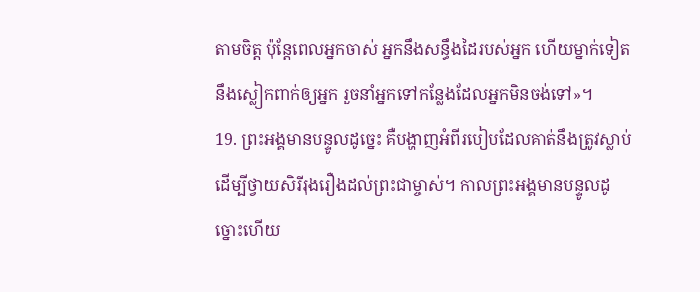តាមចិត្ត ប៉ុន្ដែពេលអ្នកចាស់ អ្នកនឹងសន្ធឹងដៃរបស់អ្នក ហើយម្នាក់ទៀតនឹងស្លៀកពាក់ឲ្យអ្នក រួចនាំអ្នកទៅកន្លែងដែលអ្នកមិនចង់ទៅ»។
19. ព្រះអង្គមានបន្ទូលដូច្នេះ គឺបង្ហាញអំពីរបៀបដែលគាត់នឹងត្រូវស្លាប់ដើម្បីថ្វាយសិរីរុងរឿងដល់ព្រះជាម្ចាស់។ កាលព្រះអង្គមានបន្ទូលដូច្នោះហើយ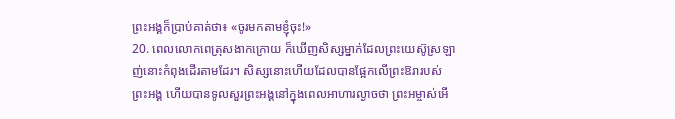ព្រះអង្គក៏ប្រាប់គាត់ថា៖ «ចូរមកតាមខ្ញុំចុះ!»
20. ពេលលោកពេត្រុសងាកក្រោយ ក៏ឃើញសិស្សម្នាក់ដែលព្រះយេស៊ូស្រឡាញ់នោះកំពុងដើរតាមដែរ។ សិស្សនោះហើយដែលបានផ្អែកលើព្រះឱរារបស់ព្រះអង្គ ហើយបានទូលសួរព្រះអង្គនៅក្នុងពេលអាហារល្ងាចថា ព្រះអម្ចាស់អើ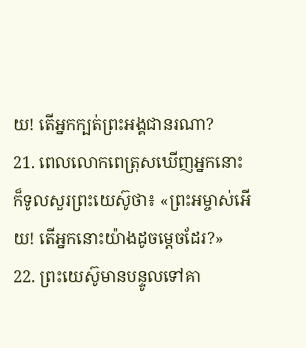យ! តើអ្នកក្បត់ព្រះអង្គជានរណា?
21. ពេលលោកពេត្រុសឃើញអ្នកនោះ ក៏ទូលសួរព្រះយេស៊ូថា៖ «ព្រះអម្ចាស់អើយ! តើអ្នកនោះយ៉ាងដូចម្តេចដែរ?»
22. ព្រះយេស៊ូមានបន្ទូលទៅគា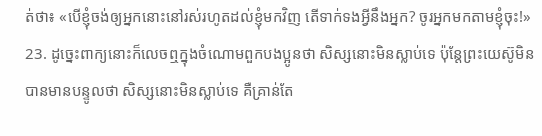ត់ថា៖ «បើខ្ញុំចង់ឲ្យអ្នកនោះនៅរស់រហូតដល់ខ្ញុំមកវិញ តើទាក់ទងអ្វីនឹងអ្នក? ចូរអ្នកមកតាមខ្ញុំចុះ!»
23. ដូច្នេះពាក្យនោះក៏លេចឮក្នុងចំណោមពួកបងប្អូនថា សិស្សនោះមិនស្លាប់ទេ ប៉ុន្ដែព្រះយេស៊ូមិនបានមានបន្ទូលថា សិស្សនោះមិនស្លាប់ទេ គឺគ្រាន់តែ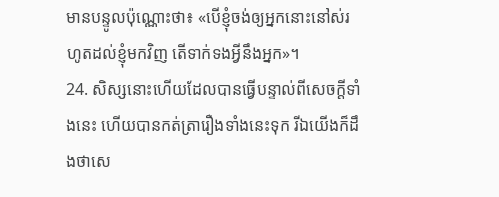មានបន្ទូលប៉ុណ្ណោះថា៖ «បើខ្ញុំចង់ឲ្យអ្នកនោះនៅស់រហូតដល់ខ្ញុំមកវិញ តើទាក់ទងអ្វីនឹងអ្នក»។
24. សិស្សនោះហើយដែលបានធ្វើបន្ទាល់ពីសេចក្ដីទាំងនេះ ហើយបានកត់ត្រារឿងទាំងនេះទុក រីឯយើងក៏ដឹងថាសេ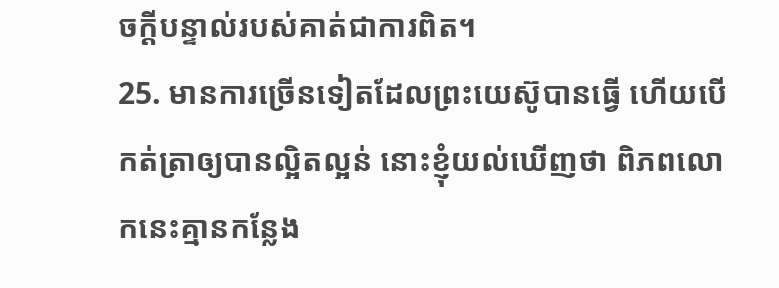ចក្ដីបន្ទាល់របស់គាត់ជាការពិត។
25. មានការច្រើនទៀតដែលព្រះយេស៊ូបានធ្វើ ហើយបើកត់ត្រាឲ្យបានល្អិតល្អន់ នោះខ្ញុំយល់ឃើញថា ពិភពលោកនេះគ្មានកន្លែង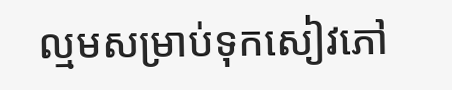ល្មមសម្រាប់ទុកសៀវភៅ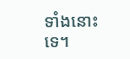ទាំងនោះទេ។